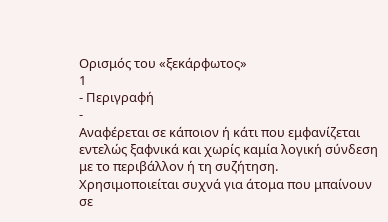Ορισμός του «ξεκάρφωτος»
1
- Περιγραφή
-
Αναφέρεται σε κάποιον ή κάτι που εμφανίζεται εντελώς ξαφνικά και χωρίς καμία λογική σύνδεση με το περιβάλλον ή τη συζήτηση. Χρησιμοποιείται συχνά για άτομα που μπαίνουν σε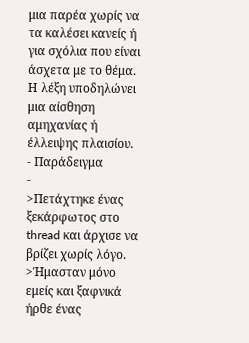μια παρέα χωρίς να τα καλέσει κανείς ή για σχόλια που είναι άσχετα με το θέμα. Η λέξη υποδηλώνει μια αίσθηση αμηχανίας ή έλλειψης πλαισίου.
- Παράδειγμα
-
>Πετάχτηκε ένας ξεκάρφωτος στο thread και άρχισε να βρίζει χωρίς λόγο.
>Ήμασταν μόνο εμείς και ξαφνικά ήρθε ένας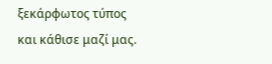ξεκάρφωτος τύπος και κάθισε μαζί μας.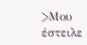>Μου έστειλε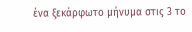ένα ξεκάρφωτο μήνυμα στις 3 το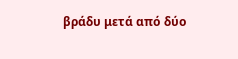βράδυ μετά από δύο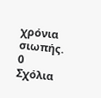χρόνια σιωπής.
0
Σχόλια